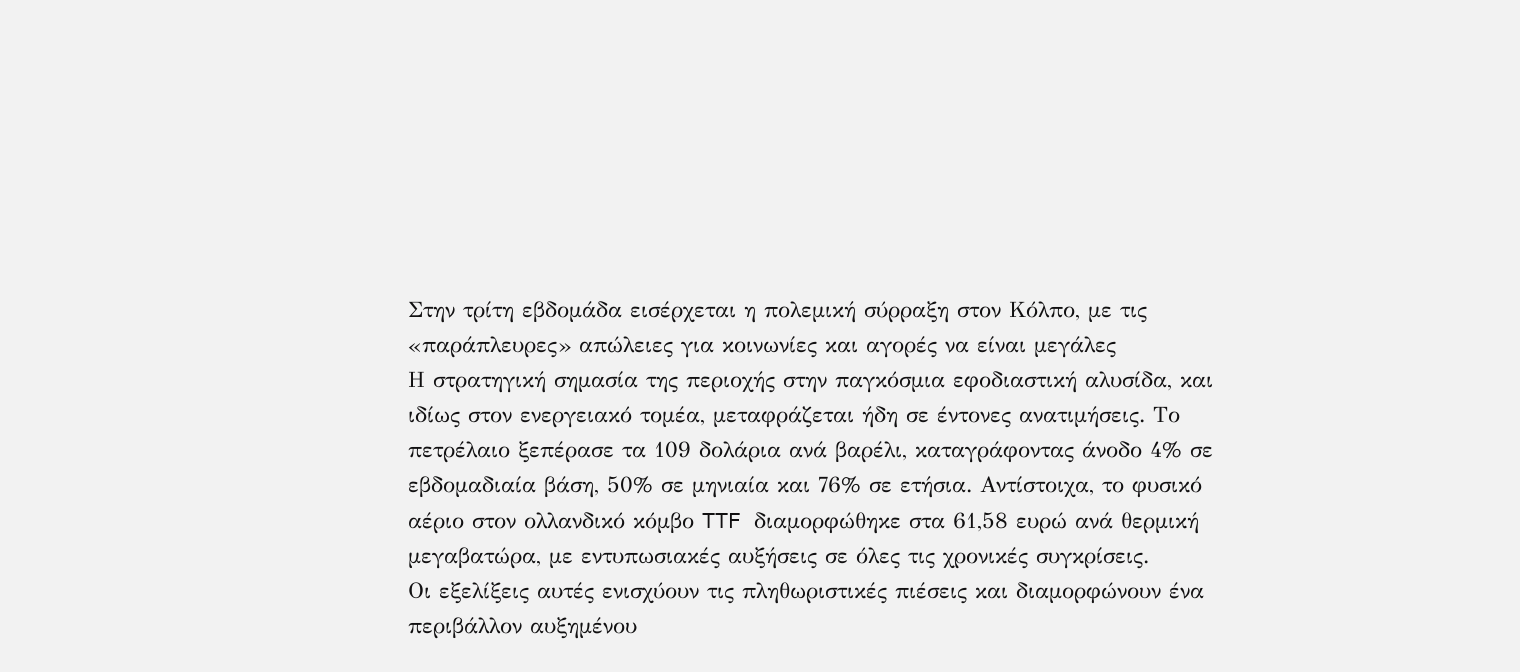Στην τρίτη εβδομάδα εισέρχεται η πολεμική σύρραξη στον Κόλπο, με τις «παράπλευρες» απώλειες για κοινωνίες και αγορές να είναι μεγάλες
Η στρατηγική σημασία της περιοχής στην παγκόσμια εφοδιαστική αλυσίδα, και ιδίως στον ενεργειακό τομέα, μεταφράζεται ήδη σε έντονες ανατιμήσεις. Το πετρέλαιο ξεπέρασε τα 109 δολάρια ανά βαρέλι, καταγράφοντας άνοδο 4% σε εβδομαδιαία βάση, 50% σε μηνιαία και 76% σε ετήσια. Αντίστοιχα, το φυσικό αέριο στον ολλανδικό κόμβο TTF διαμορφώθηκε στα 61,58 ευρώ ανά θερμική μεγαβατώρα, με εντυπωσιακές αυξήσεις σε όλες τις χρονικές συγκρίσεις.
Οι εξελίξεις αυτές ενισχύουν τις πληθωριστικές πιέσεις και διαμορφώνουν ένα περιβάλλον αυξημένου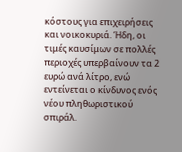κόστους για επιχειρήσεις και νοικοκυριά. Ήδη, οι τιμές καυσίμων σε πολλές περιοχές υπερβαίνουν τα 2 ευρώ ανά λίτρο, ενώ εντείνεται ο κίνδυνος ενός νέου πληθωριστικού σπιράλ.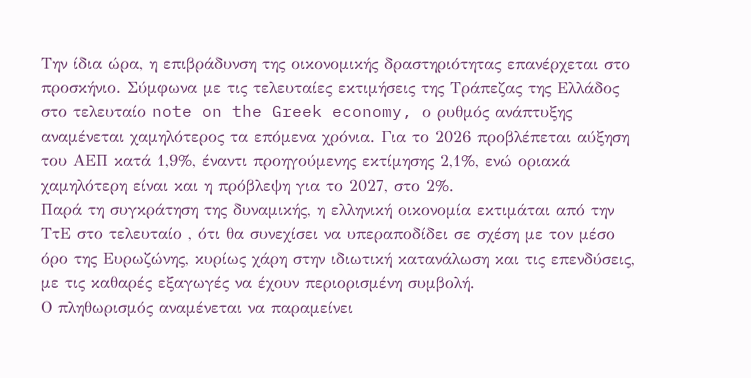Την ίδια ώρα, η επιβράδυνση της οικονομικής δραστηριότητας επανέρχεται στο προσκήνιο. Σύμφωνα με τις τελευταίες εκτιμήσεις της Τράπεζας της Ελλάδος στο τελευταίο note on the Greek economy, ο ρυθμός ανάπτυξης αναμένεται χαμηλότερος τα επόμενα χρόνια. Για το 2026 προβλέπεται αύξηση του ΑΕΠ κατά 1,9%, έναντι προηγούμενης εκτίμησης 2,1%, ενώ οριακά χαμηλότερη είναι και η πρόβλεψη για το 2027, στο 2%.
Παρά τη συγκράτηση της δυναμικής, η ελληνική οικονομία εκτιμάται από την ΤτΕ στο τελευταίο , ότι θα συνεχίσει να υπεραποδίδει σε σχέση με τον μέσο όρο της Ευρωζώνης, κυρίως χάρη στην ιδιωτική κατανάλωση και τις επενδύσεις, με τις καθαρές εξαγωγές να έχουν περιορισμένη συμβολή.
Ο πληθωρισμός αναμένεται να παραμείνει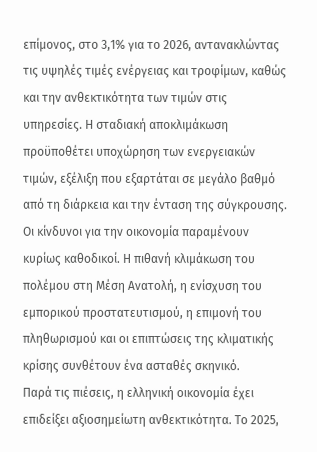επίμονος, στο 3,1% για το 2026, αντανακλώντας τις υψηλές τιμές ενέργειας και τροφίμων, καθώς και την ανθεκτικότητα των τιμών στις υπηρεσίες. Η σταδιακή αποκλιμάκωση προϋποθέτει υποχώρηση των ενεργειακών τιμών, εξέλιξη που εξαρτάται σε μεγάλο βαθμό από τη διάρκεια και την ένταση της σύγκρουσης.
Οι κίνδυνοι για την οικονομία παραμένουν κυρίως καθοδικοί. Η πιθανή κλιμάκωση του πολέμου στη Μέση Ανατολή, η ενίσχυση του εμπορικού προστατευτισμού, η επιμονή του πληθωρισμού και οι επιπτώσεις της κλιματικής κρίσης συνθέτουν ένα ασταθές σκηνικό.
Παρά τις πιέσεις, η ελληνική οικονομία έχει επιδείξει αξιοσημείωτη ανθεκτικότητα. Το 2025,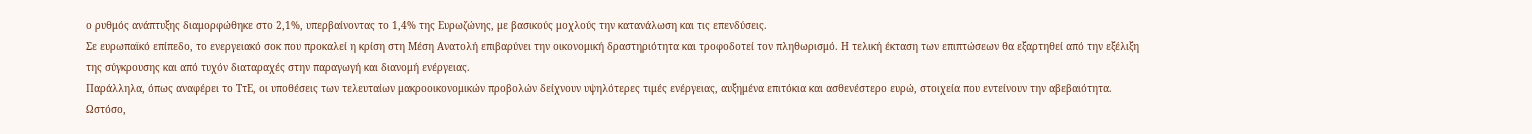ο ρυθμός ανάπτυξης διαμορφώθηκε στο 2,1%, υπερβαίνοντας το 1,4% της Ευρωζώνης, με βασικούς μοχλούς την κατανάλωση και τις επενδύσεις.
Σε ευρωπαϊκό επίπεδο, το ενεργειακό σοκ που προκαλεί η κρίση στη Μέση Ανατολή επιβαρύνει την οικονομική δραστηριότητα και τροφοδοτεί τον πληθωρισμό. Η τελική έκταση των επιπτώσεων θα εξαρτηθεί από την εξέλιξη της σύγκρουσης και από τυχόν διαταραχές στην παραγωγή και διανομή ενέργειας.
Παράλληλα, όπως αναφέρει το ΤτΕ, οι υποθέσεις των τελευταίων μακροοικονομικών προβολών δείχνουν υψηλότερες τιμές ενέργειας, αυξημένα επιτόκια και ασθενέστερο ευρώ, στοιχεία που εντείνουν την αβεβαιότητα. Ωστόσο,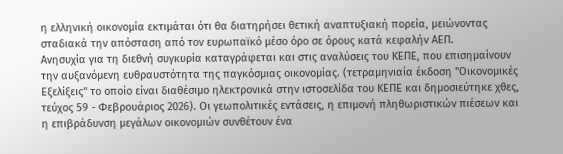η ελληνική οικονομία εκτιμάται ότι θα διατηρήσει θετική αναπτυξιακή πορεία, μειώνοντας σταδιακά την απόσταση από τον ευρωπαϊκό μέσο όρο σε όρους κατά κεφαλήν ΑΕΠ.
Ανησυχία για τη διεθνή συγκυρία καταγράφεται και στις αναλύσεις του ΚΕΠΕ, που επισημαίνουν την αυξανόμενη ευθραυστότητα της παγκόσμιας οικονομίας. (τετραμηνιαία έκδοση "Οικονομικές Εξελίξεις" το οποίο είναι διαθέσιμο ηλεκτρονικά στην ιστοσελίδα του ΚΕΠΕ και δημοσιεύτηκε χθες, τεύχος 59 - Φεβρουάριος 2026). Οι γεωπολιτικές εντάσεις, η επιμονή πληθωριστικών πιέσεων και η επιβράδυνση μεγάλων οικονομιών συνθέτουν ένα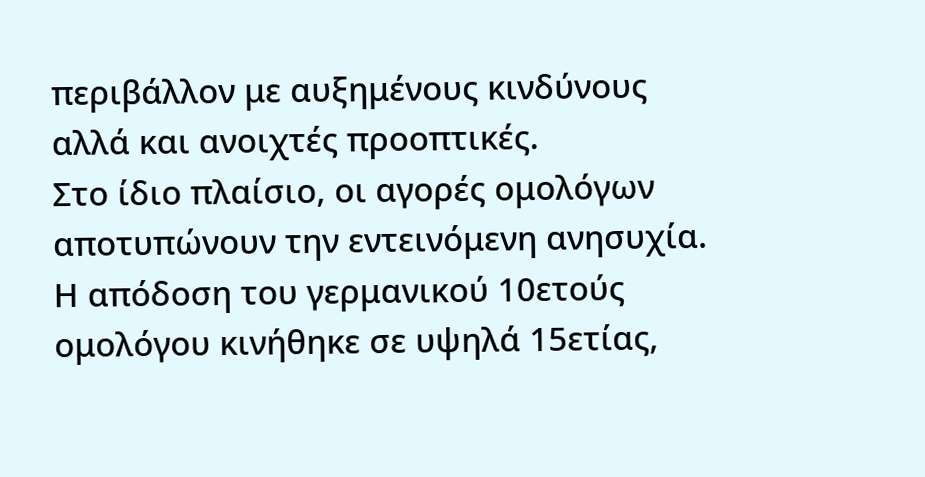περιβάλλον με αυξημένους κινδύνους αλλά και ανοιχτές προοπτικές.
Στο ίδιο πλαίσιο, οι αγορές ομολόγων αποτυπώνουν την εντεινόμενη ανησυχία. Η απόδοση του γερμανικού 10ετούς ομολόγου κινήθηκε σε υψηλά 15ετίας,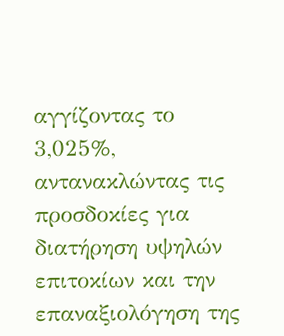αγγίζοντας το 3,025%, αντανακλώντας τις προσδοκίες για διατήρηση υψηλών επιτοκίων και την επαναξιολόγηση της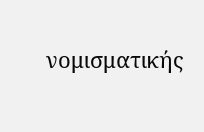νομισματικής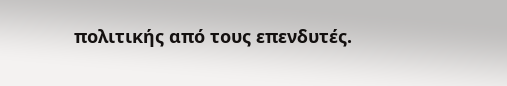πολιτικής από τους επενδυτές.